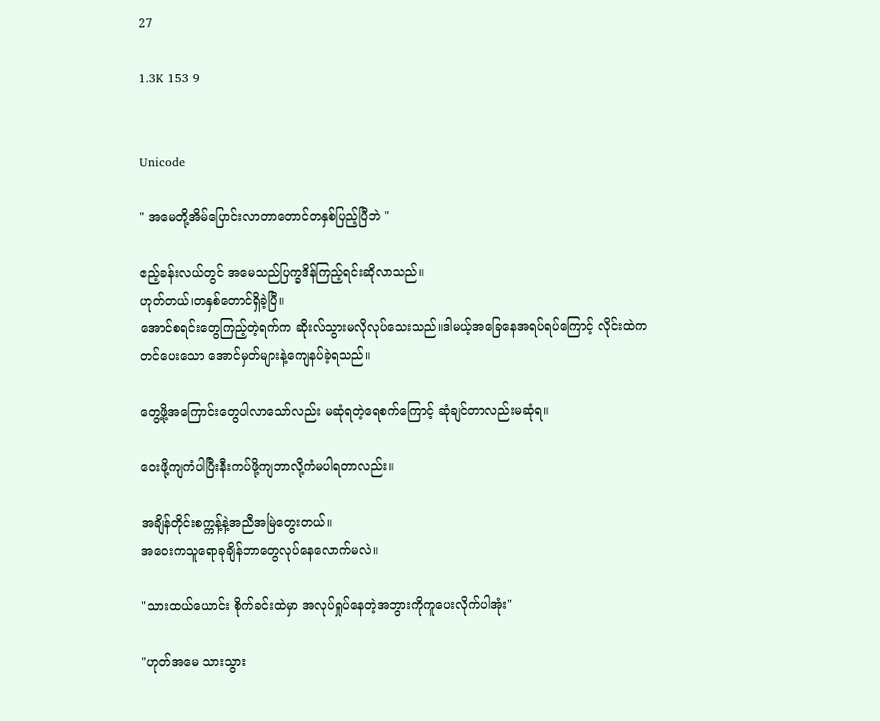27

1.3K 153 9


Unicode

" အမေတို့အိမ်ပြောင်းလာတာတောင်တနှစ်ပြည့်ပြီဘဲ "

ဧည့်ခန်းလယ်တွင် အမေသည်ပြက္ခဒိန်ကြည့်ရင်းဆိုလာသည်။
ဟုတ်တယ်၊တနှစ်တောင်ရှိခဲ့ပြီ။
အောင်စရင်းတွေကြည့်တဲ့ရက်က ဆိုးလ်သွားမလိုလုပ်သေးသည်။ဒါမယ့်အခြေနေအရပ်ရပ်ကြောင့် လိုင်းထဲကတင်ပေးသော အောင်မှတ်များနဲ့ကျေနပ်ခဲ့ရသည်။

တွေ့ဖို့အကြောင်းတွေပါလာသော်လည်း မဆုံရတဲ့ရေစက်‌ကြောင့် ဆုံချင်တာလည်းမဆုံရ။

ဝေးဖို့ကျကံပါပြီးနီးကပ်ဖို့ကျဘာလို့ကံမပါရတာလည်း။

အချိန်တိုင်းစက္ကန့်နဲ့အညီအမြဲတွေးတယ်။
အဝေးကသူရောခုချိန်ဘာတွေလုပ်နေလောက်မလဲ။

"သားထယ်ယောင်း စိုက်ခင်းထဲမှာ အလုပ်ရှုပ်နေတဲ့အဘွားကိုကူပေးလိုက်ပါအုံး"

"ဟုတ်အမေ သားသွား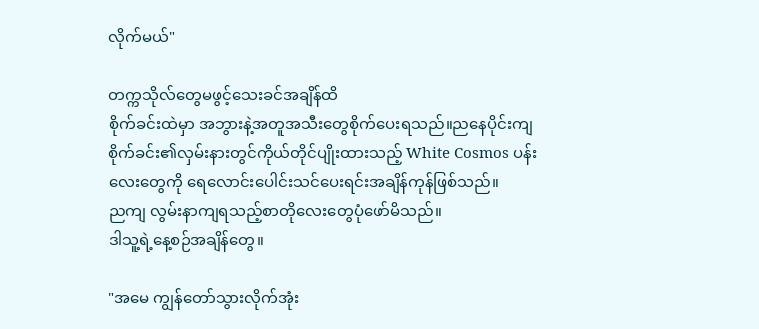လိုက်မယ်"

တက္ကသိုလ်တွေမဖွင့်သေးခင်အချိန်ထိ
စိုက်ခင်းထဲမှာ အဘွားနဲ့အတူအသီးတွေစိုက်ပေးရသည်။ညနေပိုင်းကျ
စိုက်ခင်း၏လှမ်းနားတွင်ကိုယ်တိုင်ပျိုးထားသည့် White Cosmos ပန်းလေးတွေကို ရေလောင်းပေါင်းသင်ပေးရင်းအချိန်ကုန်ဖြစ်သည်။
ညကျ လွမ်းနာကျရသည့်စာတိုလေးတွေပုံဖော်မိသည်။
ဒါသူ့ရဲ့နေ့စဉ်အချိန်တွေ။

"အမေ ကျွန်တော်သွားလိုက်အုံး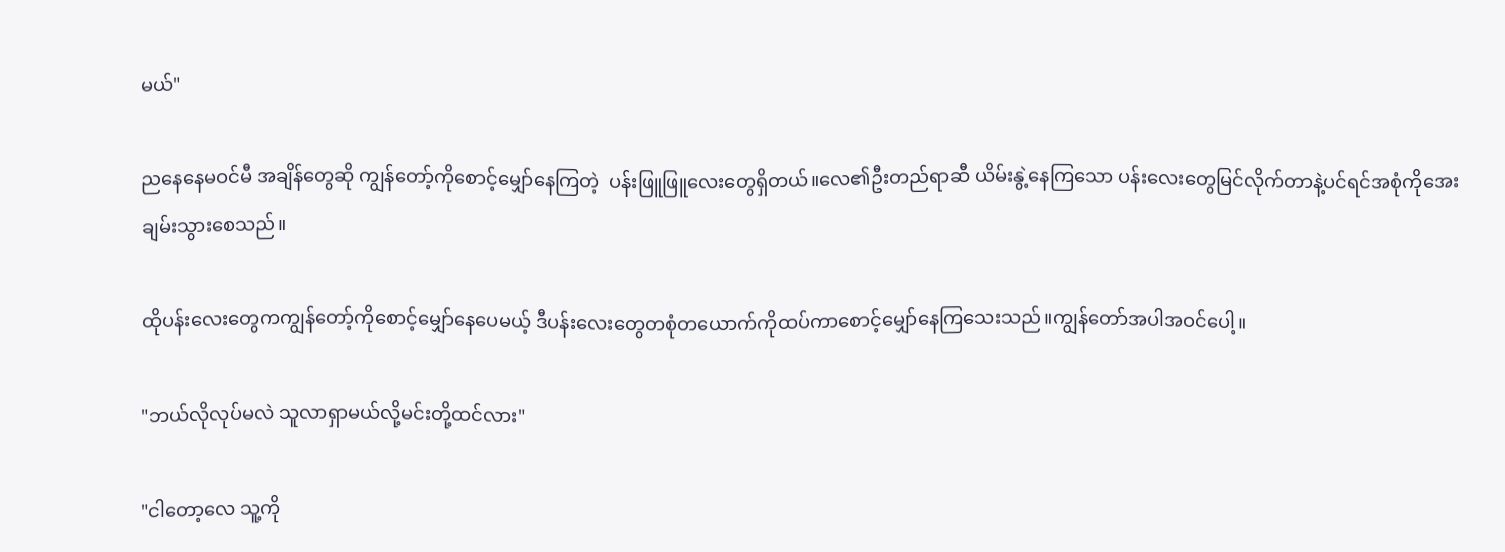မယ်"

ညနေနေမဝင်မီ အချိန်တွေဆို ကျွန်တော့်ကိုစောင့်မျှော်နေကြတဲ့  ပန်းဖြူဖြူလေးတွေရှိတယ်။လေ၏ဦးတည်ရာဆီ ယိမ်းနွဲ့နေကြသော ပန်းလေးတွေမြင်လိုက်တာနဲ့ပင်ရင်အစုံကိုအေးချမ်းသွားစေသည်။

ထိုပန်းလေးတွေကကျွန်တော့်ကိုစောင့်မျှော်နေပေမယ့် ဒီပန်းလေးတွေတစုံတယောက်ကိုထပ်ကာစောင့်မျှော်နေကြသေးသည်။ကျွန်တော်အပါအဝင်ပေါ့။

"ဘယ်လိုလုပ်မလဲ သူလာရှာမယ်လို့မင်းတို့ထင်လား"

"ငါတော့လေ သူ့ကို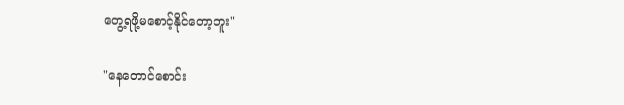တွေ့ရဖို့မစောင့်နိုင်တော့ဘူး"

"နေတောင်စောင်း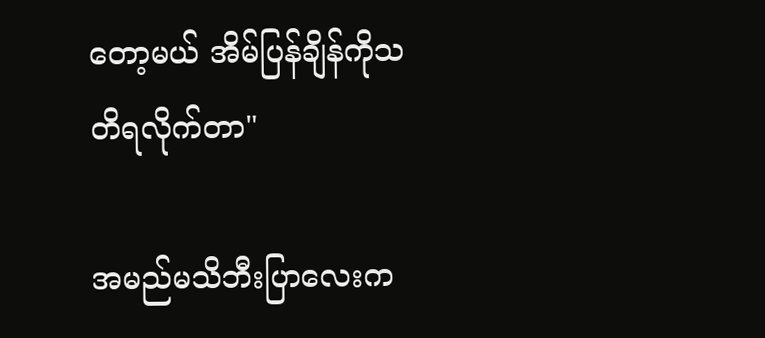တော့မယ် အိမ်ပြန်ချိန်‌ကိုသတိရလိုက်တာ"

အမည်မသိဘီးပြာလေးက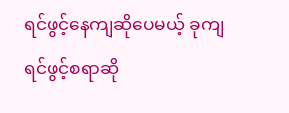ရင်ဖွင့်နေကျဆိုပေမယ့် ခုကျ ရင်ဖွင့်စရာဆို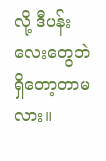လို့ ဒီပန်းလေးတွေဘဲရှိတော့တာမလား။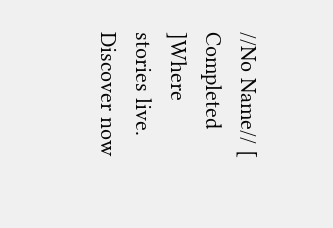//No Name// [ Completed ]Where stories live. Discover now